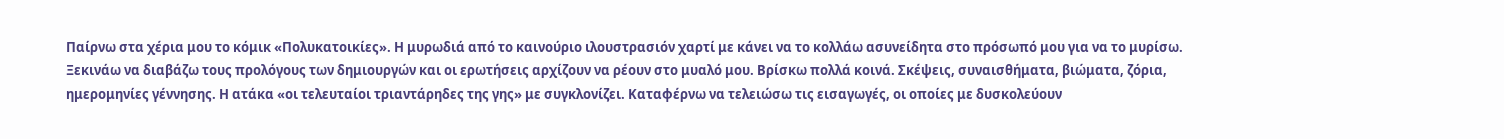Παίρνω στα χέρια μου το κόμικ «Πολυκατοικίες». Η μυρωδιά από το καινούριο ιλουστρασιόν χαρτί με κάνει να το κολλάω ασυνείδητα στο πρόσωπό μου για να το μυρίσω. Ξεκινάω να διαβάζω τους προλόγους των δημιουργών και οι ερωτήσεις αρχίζουν να ρέουν στο μυαλό μου. Βρίσκω πολλά κοινά. Σκέψεις, συναισθήματα, βιώματα, ζόρια, ημερομηνίες γέννησης. Η ατάκα «οι τελευταίοι τριαντάρηδες της γης» με συγκλονίζει. Καταφέρνω να τελειώσω τις εισαγωγές, οι οποίες με δυσκολεύουν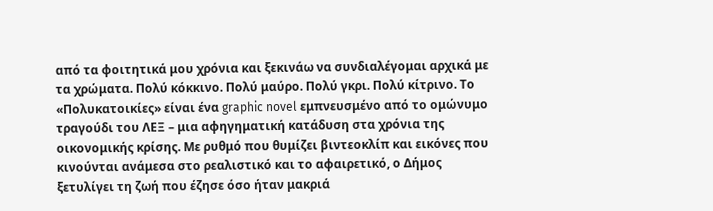από τα φοιτητικά μου χρόνια και ξεκινάω να συνδιαλέγομαι αρχικά με τα χρώματα. Πολύ κόκκινο. Πολύ μαύρο. Πολύ γκρι. Πολύ κίτρινο. Το «Πολυκατοικίες» είναι ένα graphic novel εμπνευσμένο από το ομώνυμο τραγούδι του ΛΕΞ – μια αφηγηματική κατάδυση στα χρόνια της οικονομικής κρίσης. Με ρυθμό που θυμίζει βιντεοκλίπ και εικόνες που κινούνται ανάμεσα στο ρεαλιστικό και το αφαιρετικό, ο Δήμος ξετυλίγει τη ζωή που έζησε όσο ήταν μακριά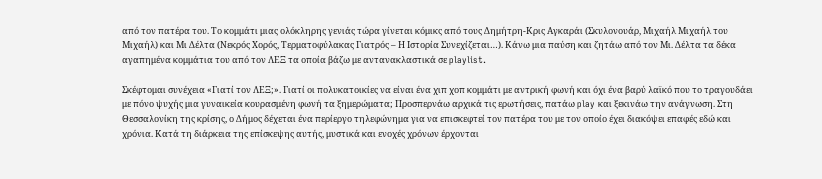από τον πατέρα του. Το κομμάτι μιας ολόκληρης γενιάς τώρα γίνεται κόμικς από τους Δημήτρη-Κρις Αγκαράι (Σκυλονουάρ, Μιχαήλ Μιχαήλ του Μιχαήλ) και Μι Δέλτα (Νεκρός Χορός, Τερματοφύλακας Γιατρός – Η Ιστορία Συνεχίζεται…). Κάνω μια παύση και ζητάω από τον Μι. Δέλτα τα δέκα αγαπημένα κομμάτια του από τον ΛΕΞ τα οποία βάζω με αντανακλαστικά σε playlist.

Σκέφτομαι συνέχεια «Γιατί τον ΛΕΞ;». Γιατί οι πολυκατοικίες να είναι ένα χιπ χοπ κομμάτι με αντρική φωνή και όχι ένα βαρύ λαϊκό που το τραγουδάει με πόνο ψυχής μια γυναικεία κουρασμένη φωνή τα ξημερώματα; Προσπερνάω αρχικά τις ερωτήσεις, πατάω play και ξεκινάω την ανάγνωση. Στη Θεσσαλονίκη της κρίσης, ο Δήμος δέχεται ένα περίεργο τηλεφώνημα για να επισκεφτεί τον πατέρα του με τον οποίο έχει διακόψει επαφές εδώ και χρόνια. Κατά τη διάρκεια της επίσκεψης αυτής, μυστικά και ενοχές χρόνων έρχονται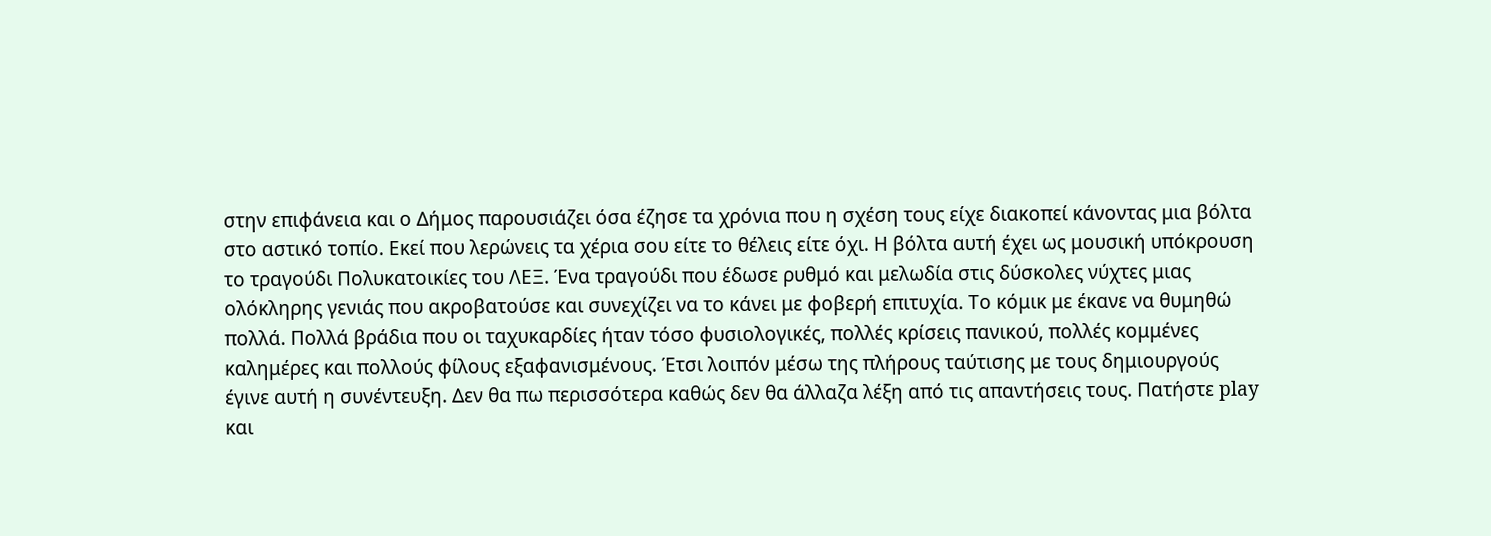στην επιφάνεια και ο Δήμος παρουσιάζει όσα έζησε τα χρόνια που η σχέση τους είχε διακοπεί κάνοντας μια βόλτα στο αστικό τοπίο. Εκεί που λερώνεις τα χέρια σου είτε το θέλεις είτε όχι. Η βόλτα αυτή έχει ως μουσική υπόκρουση το τραγούδι Πολυκατοικίες του ΛΕΞ. Ένα τραγούδι που έδωσε ρυθμό και μελωδία στις δύσκολες νύχτες μιας ολόκληρης γενιάς που ακροβατούσε και συνεχίζει να το κάνει με φοβερή επιτυχία. Το κόμικ με έκανε να θυμηθώ πολλά. Πολλά βράδια που οι ταχυκαρδίες ήταν τόσο φυσιολογικές, πολλές κρίσεις πανικού, πολλές κομμένες καλημέρες και πολλούς φίλους εξαφανισμένους. Έτσι λοιπόν μέσω της πλήρους ταύτισης με τους δημιουργούς έγινε αυτή η συνέντευξη. Δεν θα πω περισσότερα καθώς δεν θα άλλαζα λέξη από τις απαντήσεις τους. Πατήστε play και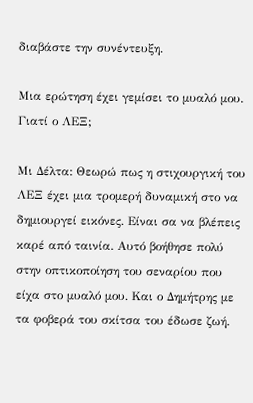διαβάστε την συνέντευξη.

Μια ερώτηση έχει γεμίσει το μυαλό μου. Γιατί ο ΛΕΞ;

Μι Δέλτα: Θεωρώ πως η στιχουργική του ΛΕΞ έχει μια τρομερή δυναμική στο να δημιουργεί εικόνες. Είναι σα να βλέπεις καρέ από ταινία. Αυτό βοήθησε πολύ στην οπτικοποίηση του σεναρίου που είχα στο μυαλό μου. Kαι ο Δημήτρης με τα φοβερά του σκίτσα του έδωσε ζωή.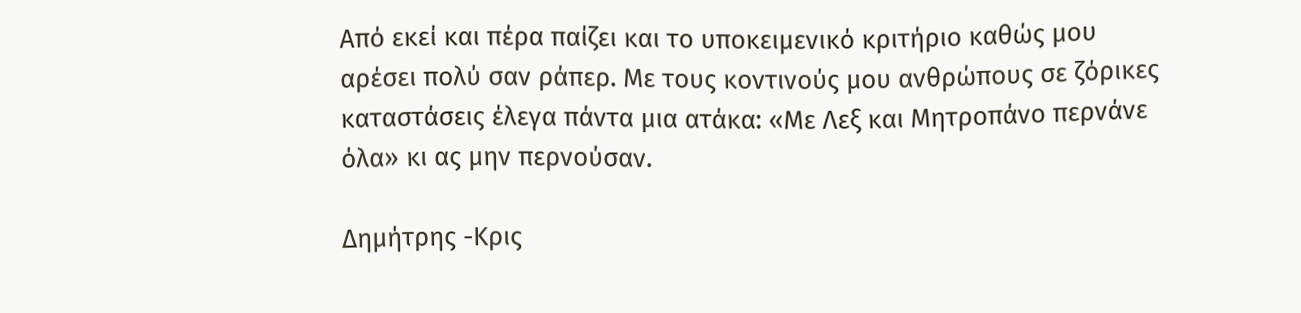Από εκεί και πέρα παίζει και το υποκειμενικό κριτήριο καθώς μου αρέσει πολύ σαν ράπερ. Με τους κοντινούς μου ανθρώπους σε ζόρικες καταστάσεις έλεγα πάντα μια ατάκα: «Με Λεξ και Μητροπάνο περνάνε όλα» κι ας μην περνούσαν.

Δημήτρης -Κρις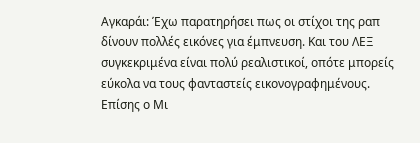Αγκαράι: Έχω παρατηρήσει πως οι στίχοι της ραπ δίνουν πολλές εικόνες για έμπνευση. Και του ΛΕΞ συγκεκριμένα είναι πολύ ρεαλιστικοί, οπότε μπορείς εύκολα να τους φανταστείς εικονογραφημένους. Επίσης ο Μι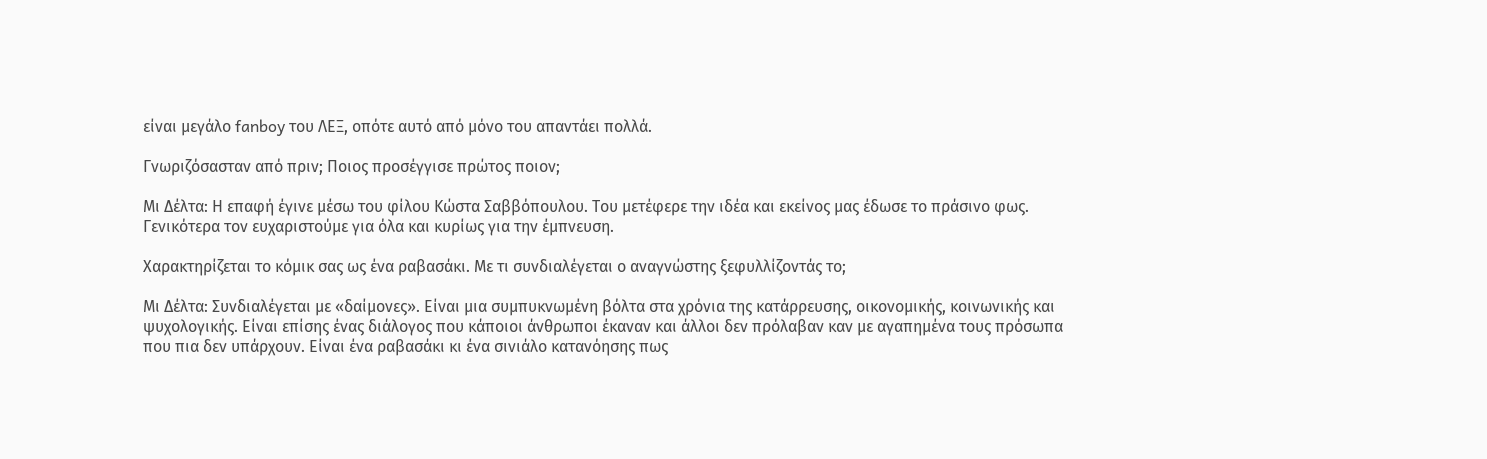είναι μεγάλο fanboy του ΛΕΞ, οπότε αυτό από μόνο του απαντάει πολλά.

Γνωριζόσασταν από πριν; Ποιος προσέγγισε πρώτος ποιον;

Μι Δέλτα: Η επαφή έγινε μέσω του φίλου Κώστα Σαββόπουλου. Του μετέφερε την ιδέα και εκείνος μας έδωσε το πράσινο φως. Γενικότερα τον ευχαριστούμε για όλα και κυρίως για την έμπνευση.

Χαρακτηρίζεται το κόμικ σας ως ένα ραβασάκι. Με τι συνδιαλέγεται ο αναγνώστης ξεφυλλίζοντάς το;

Μι Δέλτα: Συνδιαλέγεται με «δαίμονες». Είναι μια συμπυκνωμένη βόλτα στα χρόνια της κατάρρευσης, οικονομικής, κοινωνικής και ψυχολογικής. Είναι επίσης ένας διάλογος που κάποιοι άνθρωποι έκαναν και άλλοι δεν πρόλαβαν καν με αγαπημένα τους πρόσωπα που πια δεν υπάρχουν. Είναι ένα ραβασάκι κι ένα σινιάλο κατανόησης πως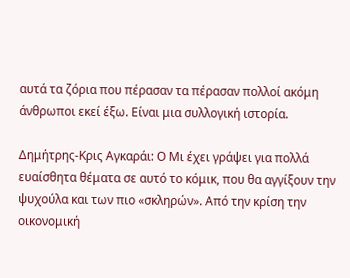αυτά τα ζόρια που πέρασαν τα πέρασαν πολλοί ακόμη άνθρωποι εκεί έξω. Είναι μια συλλογική ιστορία.

Δημήτρης-Κρις Αγκαράι: Ο Μι έχει γράψει για πολλά ευαίσθητα θέματα σε αυτό το κόμικ, που θα αγγίξουν την ψυχούλα και των πιο «σκληρών». Από την κρίση την οικονομική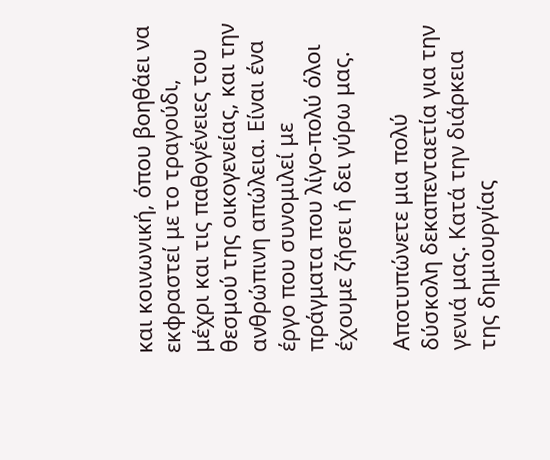και κοινωνική, όπου βοηθάει να εκφραστεί με το τραγούδι, μέχρι και τις παθογένειες του θεσμού της οικογενείας, και την ανθρώπινη απώλεια. Είναι ένα έργο που συνομιλεί με πράγματα που λίγο-πολύ όλοι έχουμε ζήσει ή δει γύρω μας.

Αποτυπώνετε μια πολύ δύσκολη δεκαπενταετία για την γενιά μας. Κατά την διάρκεια της δημιουργίας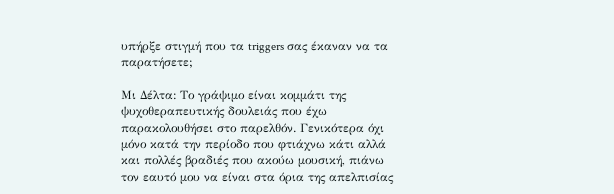υπήρξε στιγμή που τα triggers σας έκαναν να τα παρατήσετε;

Μι Δέλτα: Το γράψιμο είναι κομμάτι της ψυχοθεραπευτικής δουλειάς που έχω παρακολουθήσει στο παρελθόν. Γενικότερα όχι μόνο κατά την περίοδο που φτιάχνω κάτι αλλά και πολλές βραδιές που ακούω μουσική, πιάνω τον εαυτό μου να είναι στα όρια της απελπισίας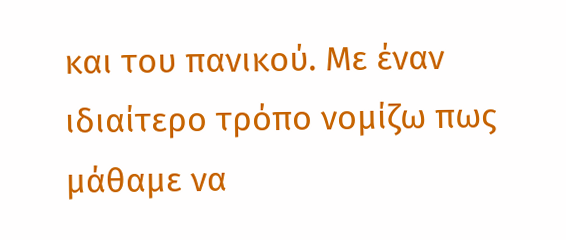και του πανικού. Με έναν ιδιαίτερο τρόπο νομίζω πως μάθαμε να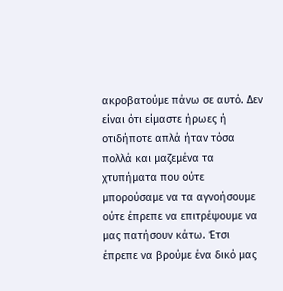ακροβατούμε πάνω σε αυτό. Δεν είναι ότι είμαστε ήρωες ή οτιδήποτε απλά ήταν τόσα πολλά και μαζεμένα τα χτυπήματα που ούτε μπορούσαμε να τα αγνοήσουμε ούτε έπρεπε να επιτρέψουμε να μας πατήσουν κάτω. Έτσι έπρεπε να βρούμε ένα δικό μας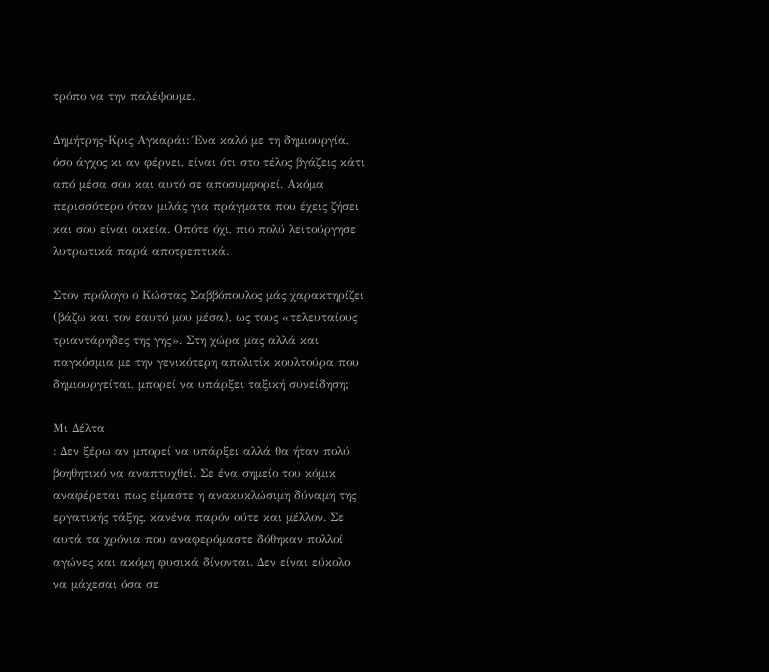τρόπο να την παλέψουμε.

Δημήτρης-Κρις Αγκαράι: Ένα καλό με τη δημιουργία, όσο άγχος κι αν φέρνει, είναι ότι στο τέλος βγάζεις κάτι από μέσα σου και αυτό σε αποσυμφορεί. Ακόμα περισσότερο όταν μιλάς για πράγματα που έχεις ζήσει και σου είναι οικεία. Οπότε όχι, πιο πολύ λειτούργησε λυτρωτικά παρά αποτρεπτικά.

Στον πρόλογο ο Κώστας Σαββόπουλος μάς χαρακτηρίζει (βάζω και τον εαυτό μου μέσα), ως τους «τελευταίους τριαντάρηδες της γης». Στη χώρα μας αλλά και παγκόσμια με την γενικότερη απολιτίκ κουλτούρα που δημιουργείται, μπορεί να υπάρξει ταξική συνείδηση;

Μι Δέλτα
: Δεν ξέρω αν μπορεί να υπάρξει αλλά θα ήταν πολύ βοηθητικό να αναπτυχθεί. Σε ένα σημείο του κόμικ αναφέρεται πως είμαστε η ανακυκλώσιμη δύναμη της εργατικής τάξης, κανένα παρόν ούτε και μέλλον. Σε αυτά τα χρόνια που αναφερόμαστε δόθηκαν πολλοί αγώνες και ακόμη φυσικά δίνονται. Δεν είναι εύκολο να μάχεσαι όσα σε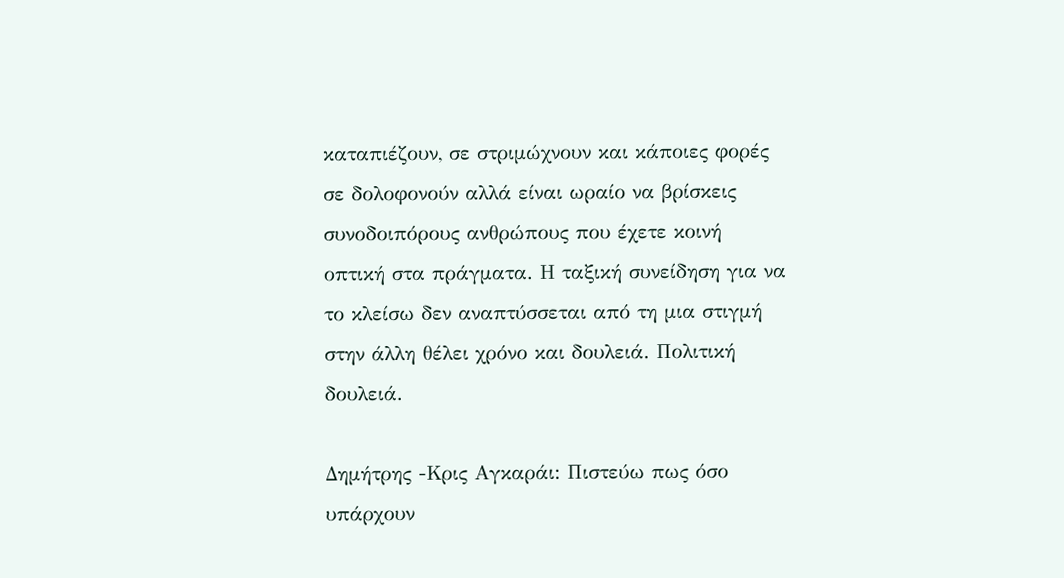καταπιέζουν, σε στριμώχνουν και κάποιες φορές σε δολοφονούν αλλά είναι ωραίο να βρίσκεις συνοδοιπόρους ανθρώπους που έχετε κοινή οπτική στα πράγματα. Η ταξική συνείδηση για να το κλείσω δεν αναπτύσσεται από τη μια στιγμή στην άλλη θέλει χρόνο και δουλειά. Πολιτική δουλειά.

Δημήτρης -Κρις Αγκαράι: Πιστεύω πως όσο υπάρχουν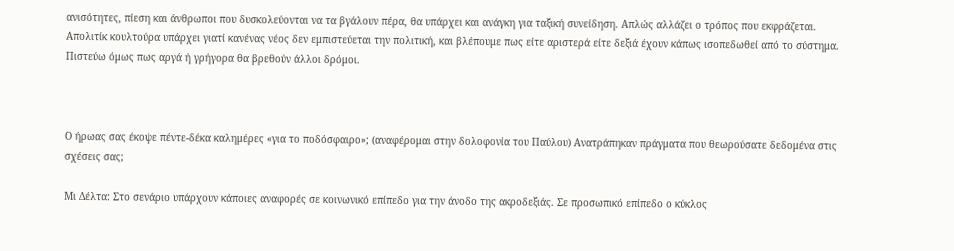ανισότητες, πίεση και άνθρωποι που δυσκολεύονται να τα βγάλουν πέρα, θα υπάρχει και ανάγκη για ταξική συνείδηση. Απλώς αλλάζει ο τρόπος που εκφράζεται. Απολιτίκ κουλτούρα υπάρχει γιατί κανένας νέος δεν εμπιστεύεται την πολιτική, και βλέπουμε πως είτε αριστερά είτε δεξιά έχουν κάπως ισοπεδωθεί από το σύστημα. Πιστεύω όμως πως αργά ή γρήγορα θα βρεθούν άλλοι δρόμοι.



Ο ήρωας σας έκοψε πέντε-δέκα καλημέρες «για το ποδόσφαιρο»; (αναφέρομαι στην δολοφονία του Παύλου) Ανατράπηκαν πράγματα που θεωρούσατε δεδομένα στις σχέσεις σας;

Μι Δέλτα: Στο σενάριο υπάρχουν κάποιες αναφορές σε κοινωνικό επίπεδο για την άνοδο της ακροδεξιάς. Σε προσωπικό επίπεδο ο κύκλος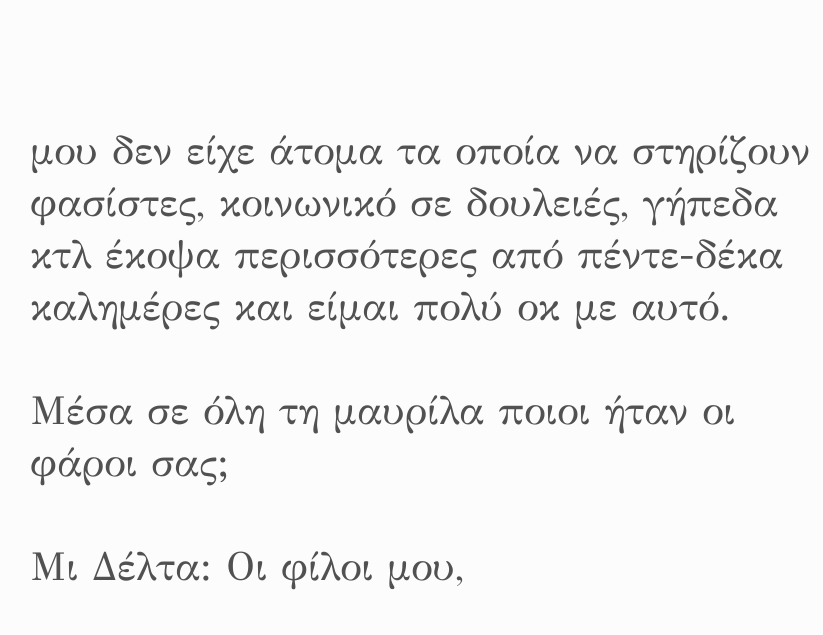μου δεν είχε άτομα τα οποία να στηρίζουν φασίστες, κοινωνικό σε δουλειές, γήπεδα κτλ έκοψα περισσότερες από πέντε-δέκα καλημέρες και είμαι πολύ οκ με αυτό.

Μέσα σε όλη τη μαυρίλα ποιοι ήταν οι φάροι σας;

Μι Δέλτα: Οι φίλοι μου,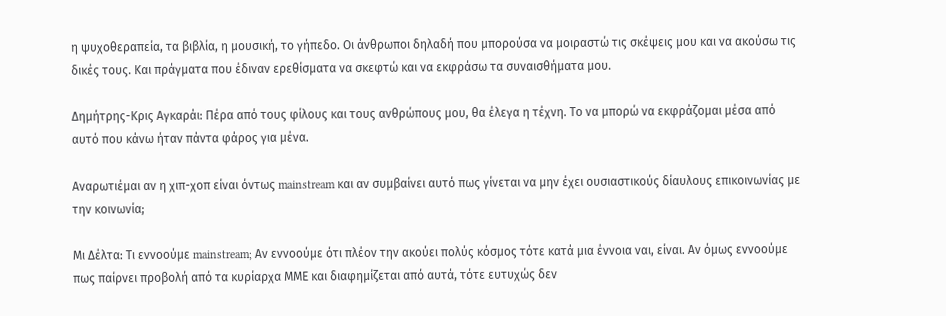η ψυχοθεραπεία, τα βιβλία, η μουσική, το γήπεδο. Οι άνθρωποι δηλαδή που μπορούσα να μοιραστώ τις σκέψεις μου και να ακούσω τις δικές τους. Και πράγματα που έδιναν ερεθίσματα να σκεφτώ και να εκφράσω τα συναισθήματα μου.

Δημήτρης-Κρις Αγκαράι: Πέρα από τους φίλους και τους ανθρώπους μου, θα έλεγα η τέχνη. Το να μπορώ να εκφράζομαι μέσα από αυτό που κάνω ήταν πάντα φάρος για μένα.

Αναρωτιέμαι αν η χιπ-χοπ είναι όντως mainstream και αν συμβαίνει αυτό πως γίνεται να μην έχει ουσιαστικούς δίαυλους επικοινωνίας με την κοινωνία;

Μι Δέλτα: Τι εννοούμε mainstream; Αν εννοούμε ότι πλέον την ακούει πολύς κόσμος τότε κατά μια έννοια ναι, είναι. Αν όμως εννοούμε πως παίρνει προβολή από τα κυρίαρχα ΜΜΕ και διαφημίζεται από αυτά, τότε ευτυχώς δεν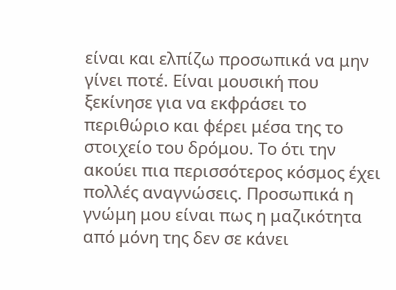είναι και ελπίζω προσωπικά να μην γίνει ποτέ. Είναι μουσική που ξεκίνησε για να εκφράσει το περιθώριο και φέρει μέσα της το στοιχείο του δρόμου. Το ότι την ακούει πια περισσότερος κόσμος έχει πολλές αναγνώσεις. Προσωπικά η γνώμη μου είναι πως η μαζικότητα από μόνη της δεν σε κάνει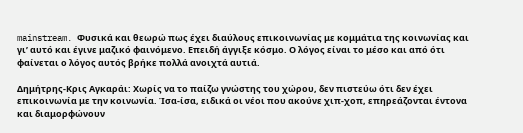mainstream. Φυσικά και θεωρώ πως έχει διαύλους επικοινωνίας με κομμάτια της κοινωνίας και γι’ αυτό και έγινε μαζικό φαινόμενο. Επειδή άγγιξε κόσμο. Ο λόγος είναι το μέσο και από ότι φαίνεται ο λόγος αυτός βρήκε πολλά ανοιχτά αυτιά.

Δημήτρης-Κρις Αγκαράι: Χωρίς να το παίζω γνώστης του χώρου, δεν πιστεύω ότι δεν έχει επικοινωνία με την κοινωνία. Ίσα-ίσα, ειδικά οι νέοι που ακούνε χιπ-χοπ, επηρεάζονται έντονα και διαμορφώνουν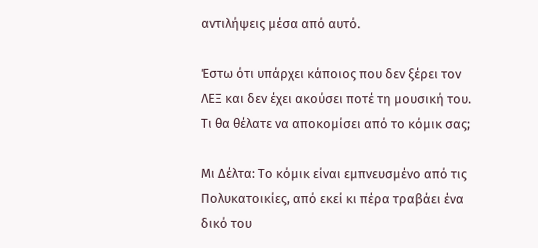αντιλήψεις μέσα από αυτό.

Έστω ότι υπάρχει κάποιος που δεν ξέρει τον ΛΕΞ και δεν έχει ακούσει ποτέ τη μουσική του. Τι θα θέλατε να αποκομίσει από το κόμικ σας;

Μι Δέλτα: Το κόμικ είναι εμπνευσμένο από τις Πολυκατοικίες, από εκεί κι πέρα τραβάει ένα δικό του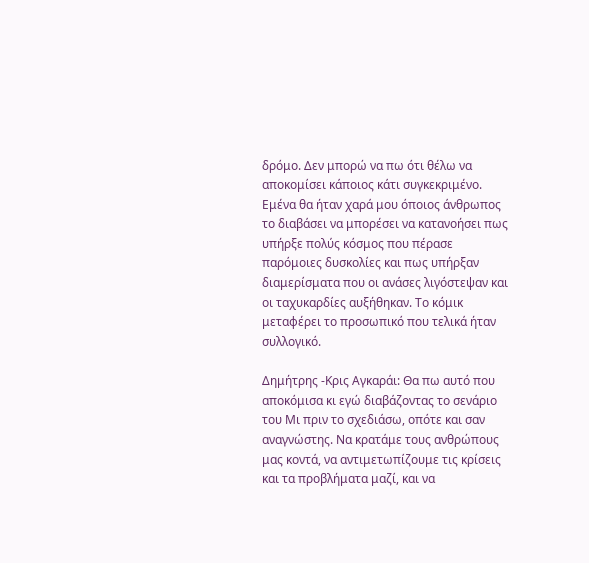δρόμο. Δεν μπορώ να πω ότι θέλω να αποκομίσει κάποιος κάτι συγκεκριμένο. Εμένα θα ήταν χαρά μου όποιος άνθρωπος το διαβάσει να μπορέσει να κατανοήσει πως υπήρξε πολύς κόσμος που πέρασε παρόμοιες δυσκολίες και πως υπήρξαν διαμερίσματα που οι ανάσες λιγόστεψαν και οι ταχυκαρδίες αυξήθηκαν. Το κόμικ μεταφέρει το προσωπικό που τελικά ήταν συλλογικό.

Δημήτρης -Κρις Αγκαράι: Θα πω αυτό που αποκόμισα κι εγώ διαβάζοντας το σενάριο του Μι πριν το σχεδιάσω, οπότε και σαν αναγνώστης. Να κρατάμε τους ανθρώπους μας κοντά, να αντιμετωπίζουμε τις κρίσεις και τα προβλήματα μαζί, και να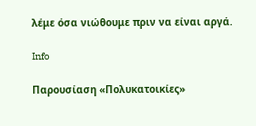λέμε όσα νιώθουμε πριν να είναι αργά.

Info

Παρουσίαση «Πολυκατοικίες»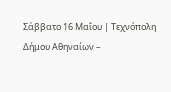Σάββατο 16 Μαΐου | Τεχνόπολη Δήμου Αθηναίων –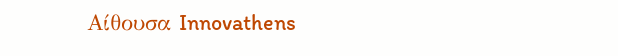Αίθουσα Innovathens